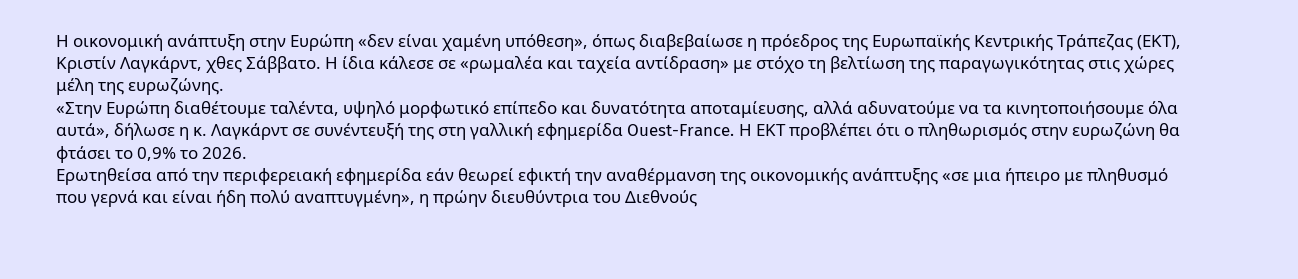Η οικονομική ανάπτυξη στην Ευρώπη «δεν είναι χαμένη υπόθεση», όπως διαβεβαίωσε η πρόεδρος της Ευρωπαϊκής Κεντρικής Τράπεζας (ΕΚΤ), Κριστίν Λαγκάρντ, χθες Σάββατο. Η ίδια κάλεσε σε «ρωμαλέα και ταχεία αντίδραση» με στόχο τη βελτίωση της παραγωγικότητας στις χώρες μέλη της ευρωζώνης.
«Στην Ευρώπη διαθέτουμε ταλέντα, υψηλό μορφωτικό επίπεδο και δυνατότητα αποταμίευσης, αλλά αδυνατούμε να τα κινητοποιήσουμε όλα αυτά», δήλωσε η κ. Λαγκάρντ σε συνέντευξή της στη γαλλική εφημερίδα Ouest-France. Η ΕΚΤ προβλέπει ότι ο πληθωρισμός στην ευρωζώνη θα φτάσει το 0,9% το 2026.
Ερωτηθείσα από την περιφερειακή εφημερίδα εάν θεωρεί εφικτή την αναθέρμανση της οικονομικής ανάπτυξης «σε μια ήπειρο με πληθυσμό που γερνά και είναι ήδη πολύ αναπτυγμένη», η πρώην διευθύντρια του Διεθνούς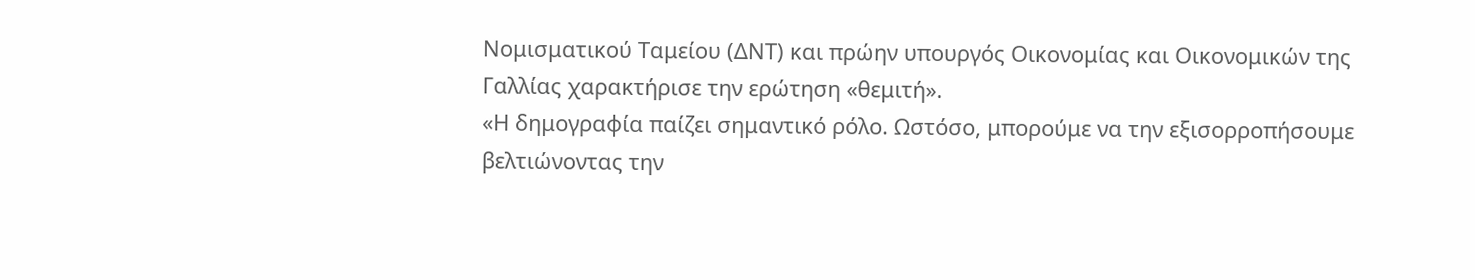Νομισματικού Ταμείου (ΔΝΤ) και πρώην υπουργός Οικονομίας και Οικονομικών της Γαλλίας χαρακτήρισε την ερώτηση «θεμιτή».
«Η δημογραφία παίζει σημαντικό ρόλο. Ωστόσο, μπορούμε να την εξισορροπήσουμε βελτιώνοντας την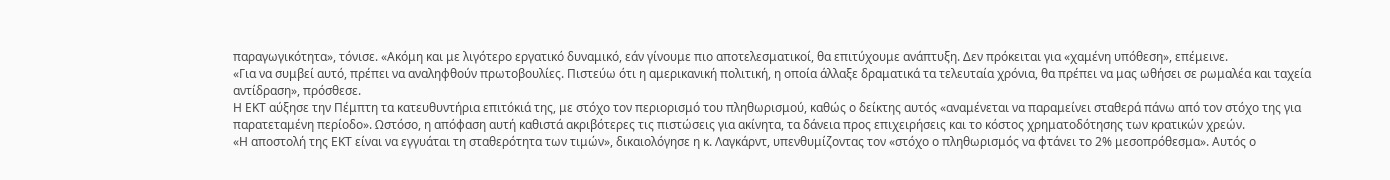παραγωγικότητα», τόνισε. «Ακόμη και με λιγότερο εργατικό δυναμικό, εάν γίνουμε πιο αποτελεσματικοί, θα επιτύχουμε ανάπτυξη. Δεν πρόκειται για «χαμένη υπόθεση», επέμεινε.
«Για να συμβεί αυτό, πρέπει να αναληφθούν πρωτοβουλίες. Πιστεύω ότι η αμερικανική πολιτική, η οποία άλλαξε δραματικά τα τελευταία χρόνια, θα πρέπει να μας ωθήσει σε ρωμαλέα και ταχεία αντίδραση», πρόσθεσε.
Η ΕΚΤ αύξησε την Πέμπτη τα κατευθυντήρια επιτόκιά της, με στόχο τον περιορισμό του πληθωρισμού, καθώς ο δείκτης αυτός «αναμένεται να παραμείνει σταθερά πάνω από τον στόχο της για παρατεταμένη περίοδο». Ωστόσο, η απόφαση αυτή καθιστά ακριβότερες τις πιστώσεις για ακίνητα, τα δάνεια προς επιχειρήσεις και το κόστος χρηματοδότησης των κρατικών χρεών.
«Η αποστολή της ΕΚΤ είναι να εγγυάται τη σταθερότητα των τιμών», δικαιολόγησε η κ. Λαγκάρντ, υπενθυμίζοντας τον «στόχο ο πληθωρισμός να φτάνει το 2% μεσοπρόθεσμα». Αυτός ο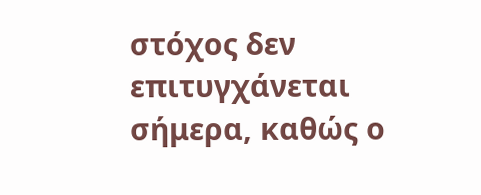στόχος δεν επιτυγχάνεται σήμερα, καθώς ο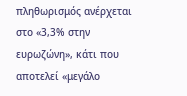πληθωρισμός ανέρχεται στο «3,3% στην ευρωζώνη», κάτι που αποτελεί «μεγάλο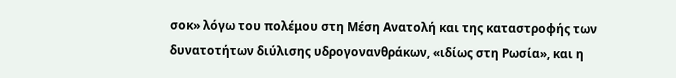σοκ» λόγω του πολέμου στη Μέση Ανατολή και της καταστροφής των δυνατοτήτων διύλισης υδρογονανθράκων, «ιδίως στη Ρωσία», και η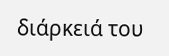διάρκειά του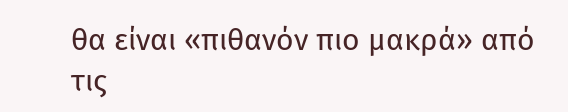θα είναι «πιθανόν πιο μακρά» από τις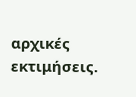αρχικές εκτιμήσεις.